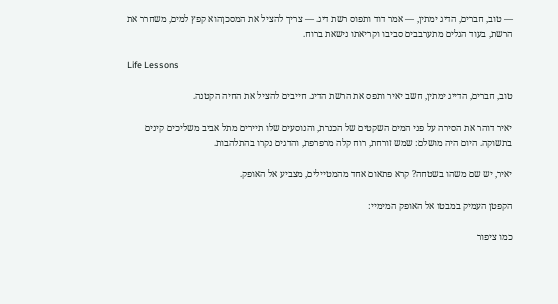— טוב, חברים, הדיג ימתין, — אמר דוד ותפוס רשת דיג. — צריך להציל את המסכןהוא קפץ למים, משחרר את הרשת, בעוד הגלים מתערבבים סביבו וקריאתו נישאת ברוח.

Life Lessons

טוב, חברים, הדייג ימתין, חשב יאיר ותפס את הרשת הדיג. חייבים להציל את החיה הקטנה.

יאיר דוהר את הסירה על פני המים השקטים של הכנרת, והנוסעים שלו תיירים מתל אביב משליכים קינים בתשוקה. היום היה מושלם: שמש זורחת, רוח קלה מרפרפת, והדגים נקרו בהתלהבות.

יאיר, יש שם משהו בשטחה? קרא פתאום אחד מהמטיילים, מצביע אל האופק.

הקפטן העמיק במבטו אל האופק המימיי:

כמו ציפור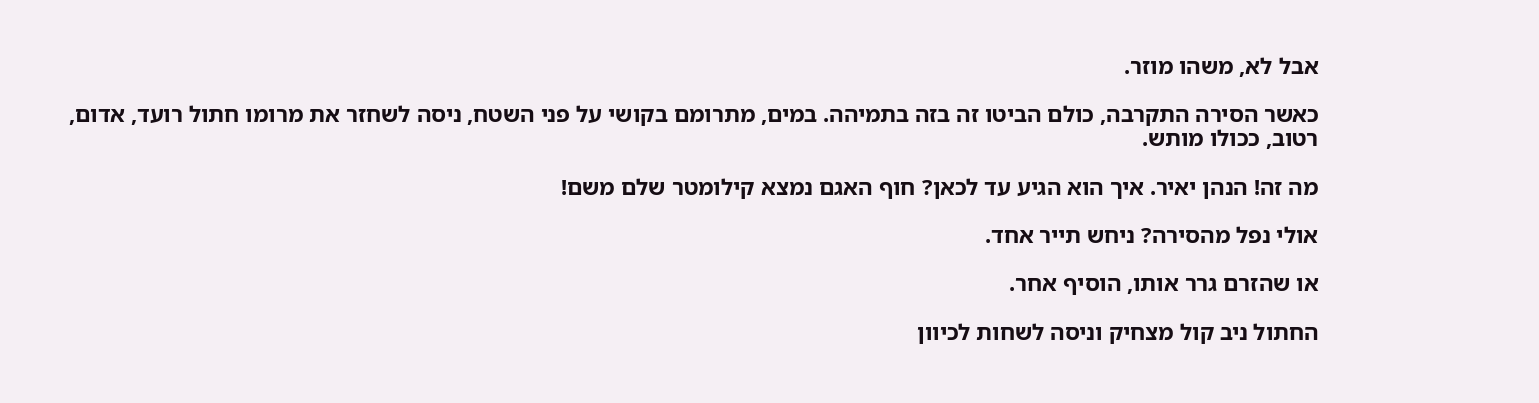אבל לא, משהו מוזר.

כאשר הסירה התקרבה, כולם הביטו זה בזה בתמיהה. במים, מתרומם בקושי על פני השטח, ניסה לשחזר את מרומו חתול רועד, אדום, רטוב, ככולו מותש.

מה זה! הנהן יאיר. איך הוא הגיע עד לכאן? חוף האגם נמצא קילומטר שלם משם!

אולי נפל מהסירה? ניחש תייר אחד.

או שהזרם גרר אותו, הוסיף אחר.

החתול ניב קול מצחיק וניסה לשחות לכיוון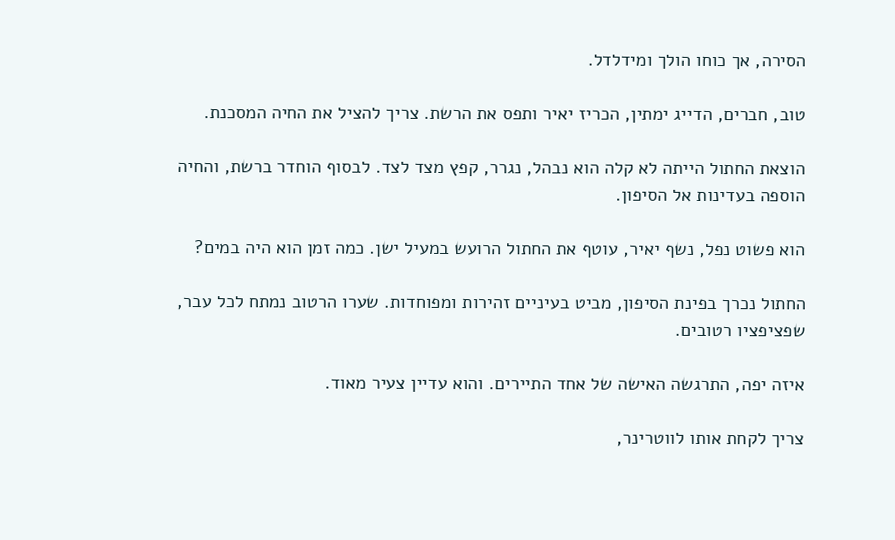הסירה, אך כוחו הולך ומידלדל.

טוב, חברים, הדייג ימתין, הכריז יאיר ותפס את הרשת. צריך להציל את החיה המסכנת.

הוצאת החתול הייתה לא קלה הוא נבהל, נגרר, קפץ מצד לצד. לבסוף הוחדר ברשת, והחיה הוספה בעדינות אל הסיפון.

הוא פשוט נפל, נשף יאיר, עוטף את החתול הרועש במעיל ישן. כמה זמן הוא היה במים?

החתול נכרך בפינת הסיפון, מביט בעיניים זהירות ומפוחדות. שערו הרטוב נמתח לכל עבר, שפציפציו רטובים.

איזה יפה, התרגשה האישה של אחד התיירים. והוא עדיין צעיר מאוד.

צריך לקחת אותו לווטרינר,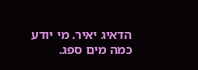הדאיג יאיר. מי יודע כמה מים ספג.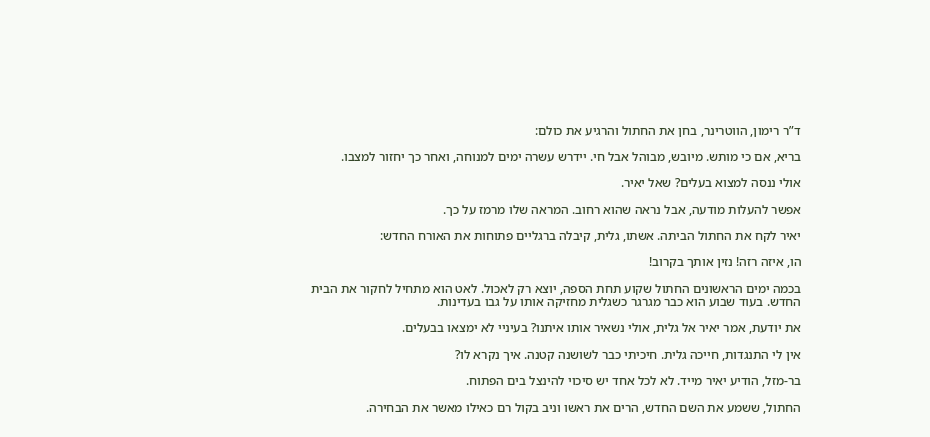ד”ר רימון, הווטרינר, בחן את החתול והרגיע את כולם:

בריא, אם כי מותש. מיובש, מבוהל אבל חי. יידרש עשרה ימים למנוחה, ואחר כך יחזור למצבו.

אולי ננסה למצוא בעלים? שאל יאיר.

אפשר להעלות מודעה, אבל נראה שהוא רחוב. המראה שלו מרמז על כך.

יאיר לקח את החתול הביתה. אשתו, גלית, קיבלה ברגליים פתוחות את האורח החדש:

הו, איזה רזה! נזין אותך בקרוב!

בכמה ימים הראשונים החתול שקוע תחת הספה, יוצא רק לאכול. לאט הוא מתחיל לחקור את הבית החדש. בעוד שבוע הוא כבר מגרגר כשגלית מחזיקה אותו על גבו בעדינות.

את יודעת, אמר יאיר אל גלית, אולי נשאיר אותו איתנו? בעיניי לא ימצאו בבעלים.

אין לי התנגדות, חייכה גלית. חיכיתי כבר לשושנה קטנה. איך נקרא לו?

בר-מזל, הודיע יאיר מייד. לא לכל אחד יש סיכוי להינצל בים הפתוח.

החתול, ששמע את השם החדש, הרים את ראשו וניב בקול רם כאילו מאשר את הבחירה.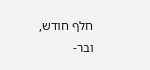חלף חודש, ובר-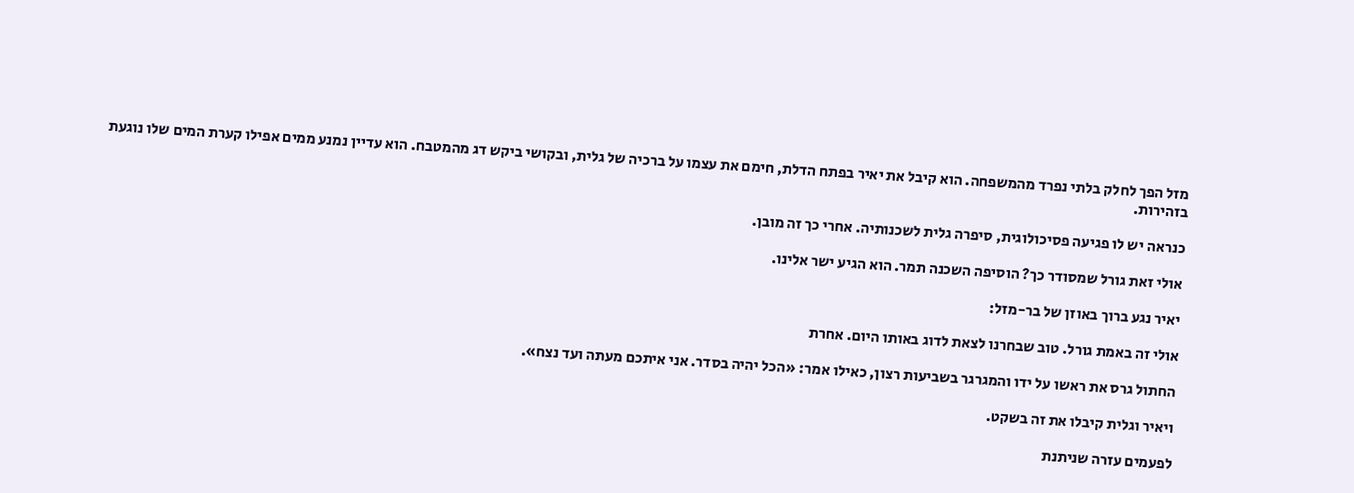מזל הפך לחלק בלתי נפרד מהמשפחה. הוא קיבל את יאיר בפתח הדלת, חימם את עצמו על ברכיה של גלית, ובקושי ביקש דג מהמטבח. הוא עדיין נמנע ממים אפילו קערת המים שלו נוגעת בזהירות.

כנראה יש לו פגיעה פסיכולוגית, סיפרה גלית לשכנותיה. אחרי כך זה מובן.

אולי זאת גורל שמסודר כך? הוסיפה השכנה תמר. הוא הגיע ישר אלינו.

יאיר נגע ברוך באוזן של בר-מזל:

אולי זה באמת גורל. טוב שבחרנו לצאת לדוג באותו היום. אחרת

החתול גרס את ראשו על ידו והמגרגר בשביעות רצון, כאילו אמר: «הכל יהיה בסדר. אני איתכם מעתה ועד נצח».

ויאיר וגלית קיבלו את זה בשקט.

לפעמים עזרה שניתנת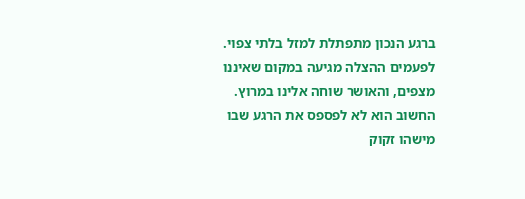ברגע הנכון מתפתלת למזל בלתי צפוי. לפעמים ההצלה מגיעה במקום שאיננו מצפים, והאושר שוחה אלינו במרוץ. החשוב הוא לא לפספס את הרגע שבו מישהו זקוק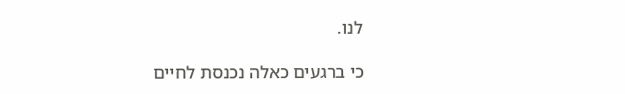לנו.

כי ברגעים כאלה נכנסת לחיים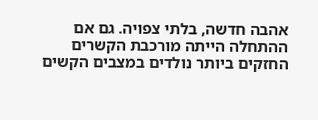אהבה חדשה, בלתי צפויה. גם אם ההתחלה הייתה מורכבת הקשרים החזקים ביותר נולדים במצבים הקשים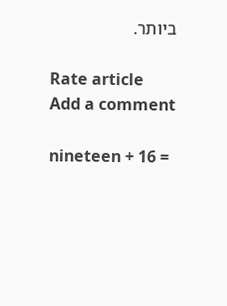ביותר.

Rate article
Add a comment

nineteen + 16 =